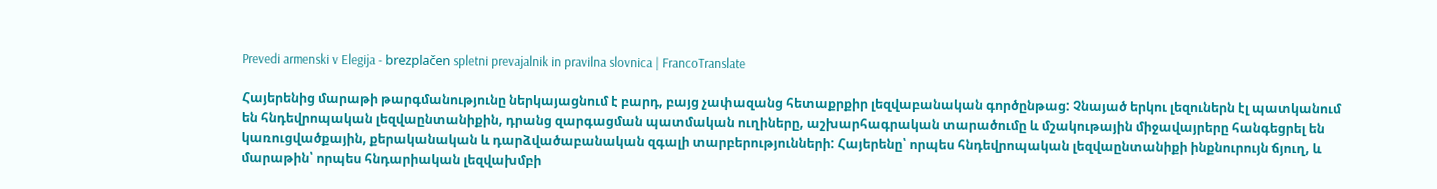Prevedi armenski v Elegija - brezplačen spletni prevajalnik in pravilna slovnica | FrancoTranslate

Հայերենից մարաթի թարգմանությունը ներկայացնում է բարդ, բայց չափազանց հետաքրքիր լեզվաբանական գործընթաց: Չնայած երկու լեզուներն էլ պատկանում են հնդեվրոպական լեզվաընտանիքին, դրանց զարգացման պատմական ուղիները, աշխարհագրական տարածումը և մշակութային միջավայրերը հանգեցրել են կառուցվածքային, քերականական և դարձվածաբանական զգալի տարբերությունների: Հայերենը՝ որպես հնդեվրոպական լեզվաընտանիքի ինքնուրույն ճյուղ, և մարաթին՝ որպես հնդարիական լեզվախմբի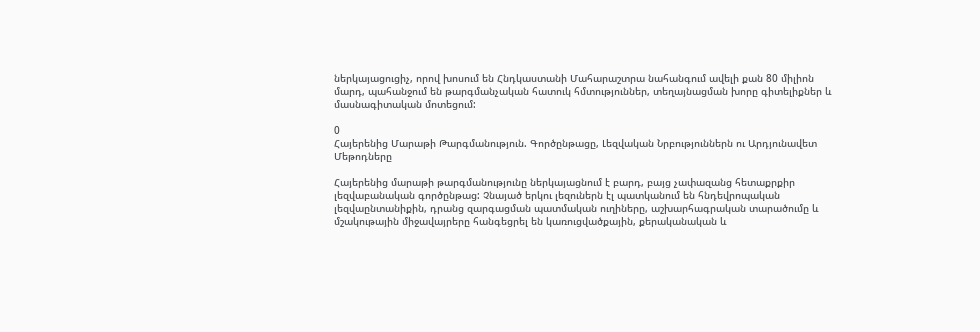ներկայացուցիչ, որով խոսում են Հնդկաստանի Մահարաշտրա նահանգում ավելի քան 80 միլիոն մարդ, պահանջում են թարգմանչական հատուկ հմտություններ, տեղայնացման խորը գիտելիքներ և մասնագիտական մոտեցում:

0
Հայերենից Մարաթի Թարգմանություն. Գործընթացը, Լեզվական Նրբություններն ու Արդյունավետ Մեթոդները

Հայերենից մարաթի թարգմանությունը ներկայացնում է բարդ, բայց չափազանց հետաքրքիր լեզվաբանական գործընթաց: Չնայած երկու լեզուներն էլ պատկանում են հնդեվրոպական լեզվաընտանիքին, դրանց զարգացման պատմական ուղիները, աշխարհագրական տարածումը և մշակութային միջավայրերը հանգեցրել են կառուցվածքային, քերականական և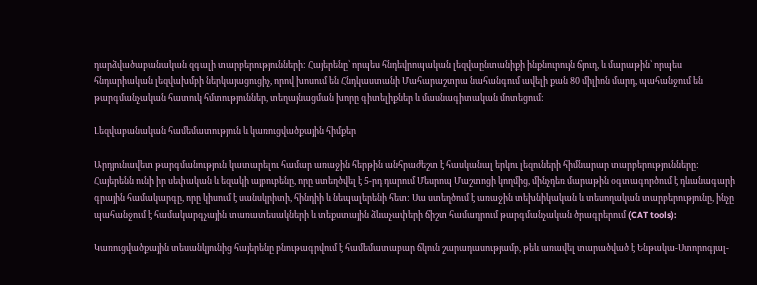դարձվածաբանական զգալի տարբերությունների: Հայերենը՝ որպես հնդեվրոպական լեզվաընտանիքի ինքնուրույն ճյուղ, և մարաթին՝ որպես հնդարիական լեզվախմբի ներկայացուցիչ, որով խոսում են Հնդկաստանի Մահարաշտրա նահանգում ավելի քան 80 միլիոն մարդ, պահանջում են թարգմանչական հատուկ հմտություններ, տեղայնացման խորը գիտելիքներ և մասնագիտական մոտեցում:

Լեզվաբանական համեմատություն և կառուցվածքային հիմքեր

Արդյունավետ թարգմանություն կատարելու համար առաջին հերթին անհրաժեշտ է հասկանալ երկու լեզուների հիմնարար տարբերությունները: Հայերենն ունի իր սեփական և եզակի այբուբենը, որը ստեղծվել է 5-րդ դարում Մեսրոպ Մաշտոցի կողմից, մինչդեռ մարաթին օգտագործում է դևանագարի գրային համակարգը, որը կիսում է սանսկրիտի, հինդիի և նեպալերենի հետ: Սա ստեղծում է առաջին տեխնիկական և տեսողական տարբերությունը, ինչը պահանջում է համակարգչային տառատեսակների և տեքստային ձևաչափերի ճիշտ համադրում թարգմանչական ծրագրերում (CAT tools):

Կառուցվածքային տեսանկյունից հայերենը բնութագրվում է համեմատաբար ճկուն շարադասությամբ, թեև առավել տարածված է Ենթակա-Ստորոգյալ-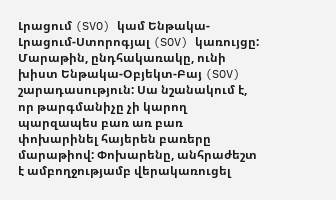Լրացում (SVO) կամ Ենթակա-Լրացում-Ստորոգյալ (SOV) կառույցը: Մարաթին, ընդհակառակը, ունի խիստ Ենթակա-Օբյեկտ-Բայ (SOV) շարադասություն: Սա նշանակում է, որ թարգմանիչը չի կարող պարզապես բառ առ բառ փոխարինել հայերեն բառերը մարաթիով: Փոխարենը, անհրաժեշտ է ամբողջությամբ վերակառուցել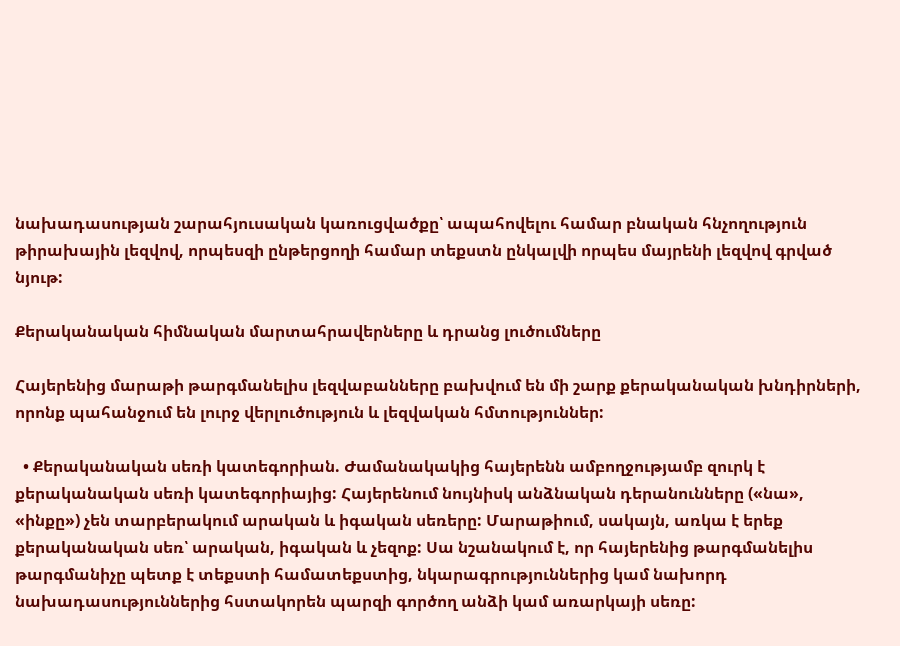նախադասության շարահյուսական կառուցվածքը՝ ապահովելու համար բնական հնչողություն թիրախային լեզվով, որպեսզի ընթերցողի համար տեքստն ընկալվի որպես մայրենի լեզվով գրված նյութ:

Քերականական հիմնական մարտահրավերները և դրանց լուծումները

Հայերենից մարաթի թարգմանելիս լեզվաբանները բախվում են մի շարք քերականական խնդիրների, որոնք պահանջում են լուրջ վերլուծություն և լեզվական հմտություններ:

  • Քերականական սեռի կատեգորիան. Ժամանակակից հայերենն ամբողջությամբ զուրկ է քերականական սեռի կատեգորիայից: Հայերենում նույնիսկ անձնական դերանունները («նա», «ինքը») չեն տարբերակում արական և իգական սեռերը: Մարաթիում, սակայն, առկա է երեք քերականական սեռ՝ արական, իգական և չեզոք: Սա նշանակում է, որ հայերենից թարգմանելիս թարգմանիչը պետք է տեքստի համատեքստից, նկարագրություններից կամ նախորդ նախադասություններից հստակորեն պարզի գործող անձի կամ առարկայի սեռը: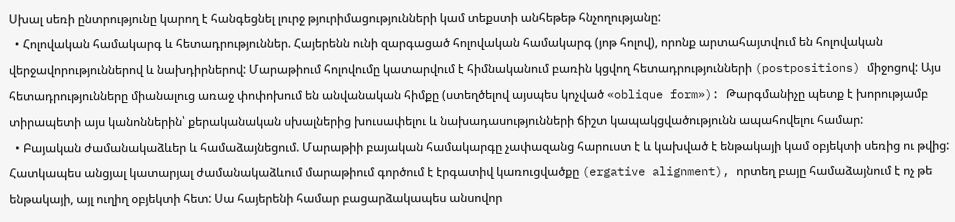Սխալ սեռի ընտրությունը կարող է հանգեցնել լուրջ թյուրիմացությունների կամ տեքստի անհեթեթ հնչողությանը:
  • Հոլովական համակարգ և հետադրություններ. Հայերենն ունի զարգացած հոլովական համակարգ (յոթ հոլով), որոնք արտահայտվում են հոլովական վերջավորություններով և նախդիրներով: Մարաթիում հոլովումը կատարվում է հիմնականում բառին կցվող հետադրությունների (postpositions) միջոցով: Այս հետադրությունները միանալուց առաջ փոփոխում են անվանական հիմքը (ստեղծելով այսպես կոչված «oblique form»): Թարգմանիչը պետք է խորությամբ տիրապետի այս կանոններին՝ քերականական սխալներից խուսափելու և նախադասությունների ճիշտ կապակցվածությունն ապահովելու համար:
  • Բայական ժամանակաձևեր և համաձայնեցում. Մարաթիի բայական համակարգը չափազանց հարուստ է և կախված է ենթակայի կամ օբյեկտի սեռից ու թվից: Հատկապես անցյալ կատարյալ ժամանակաձևում մարաթիում գործում է էրգատիվ կառուցվածքը (ergative alignment), որտեղ բայը համաձայնում է ոչ թե ենթակայի, այլ ուղիղ օբյեկտի հետ: Սա հայերենի համար բացարձակապես անսովոր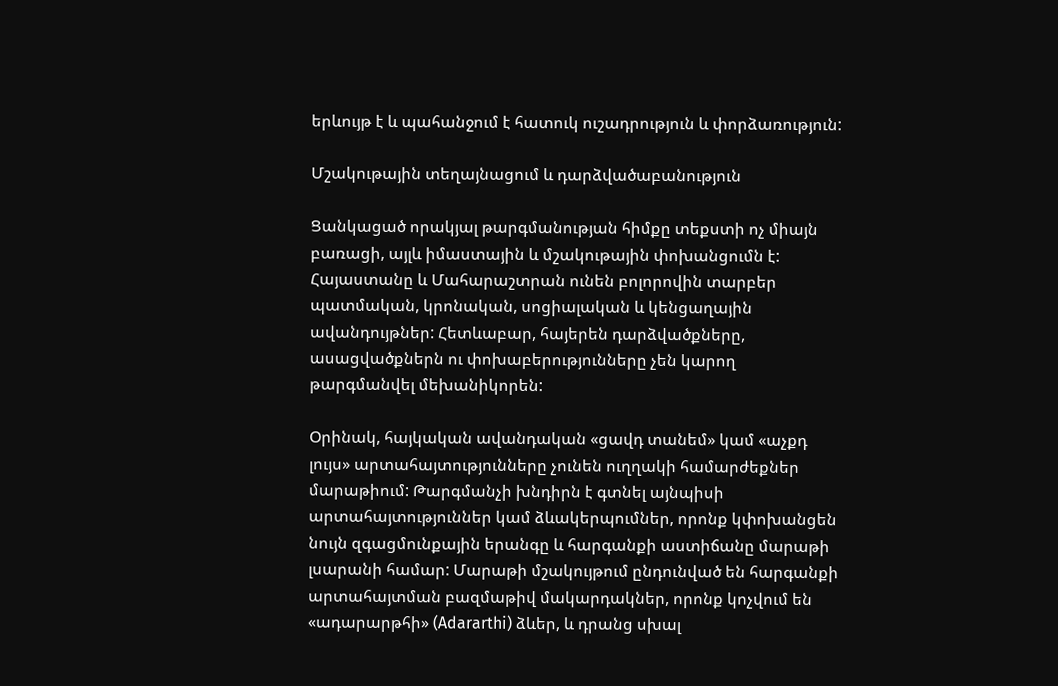երևույթ է և պահանջում է հատուկ ուշադրություն և փորձառություն:

Մշակութային տեղայնացում և դարձվածաբանություն

Ցանկացած որակյալ թարգմանության հիմքը տեքստի ոչ միայն բառացի, այլև իմաստային և մշակութային փոխանցումն է: Հայաստանը և Մահարաշտրան ունեն բոլորովին տարբեր պատմական, կրոնական, սոցիալական և կենցաղային ավանդույթներ: Հետևաբար, հայերեն դարձվածքները, ասացվածքներն ու փոխաբերությունները չեն կարող թարգմանվել մեխանիկորեն:

Օրինակ, հայկական ավանդական «ցավդ տանեմ» կամ «աչքդ լույս» արտահայտությունները չունեն ուղղակի համարժեքներ մարաթիում: Թարգմանչի խնդիրն է գտնել այնպիսի արտահայտություններ կամ ձևակերպումներ, որոնք կփոխանցեն նույն զգացմունքային երանգը և հարգանքի աստիճանը մարաթի լսարանի համար: Մարաթի մշակույթում ընդունված են հարգանքի արտահայտման բազմաթիվ մակարդակներ, որոնք կոչվում են «ադարարթհի» (Adararthi) ձևեր, և դրանց սխալ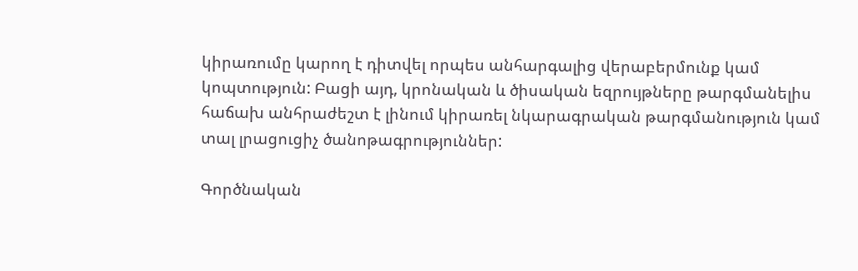կիրառումը կարող է դիտվել որպես անհարգալից վերաբերմունք կամ կոպտություն: Բացի այդ, կրոնական և ծիսական եզրույթները թարգմանելիս հաճախ անհրաժեշտ է լինում կիրառել նկարագրական թարգմանություն կամ տալ լրացուցիչ ծանոթագրություններ:

Գործնական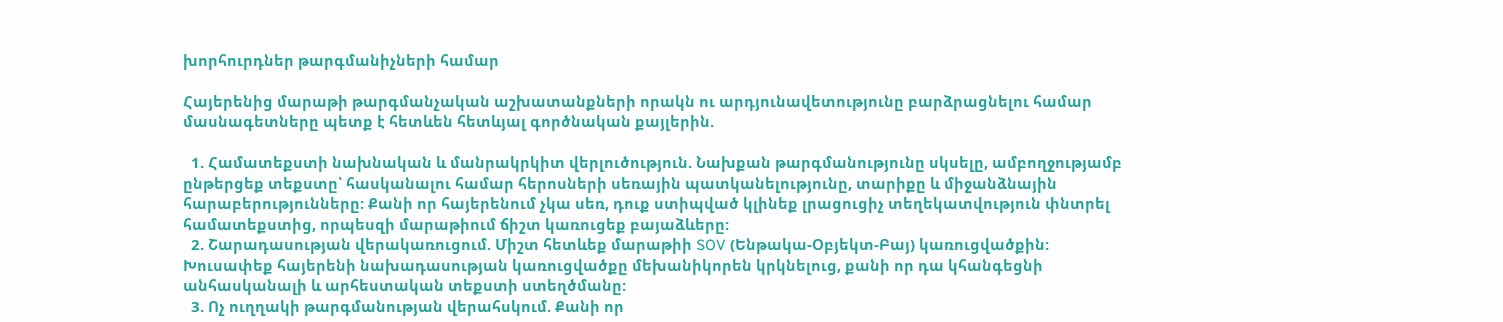խորհուրդներ թարգմանիչների համար

Հայերենից մարաթի թարգմանչական աշխատանքների որակն ու արդյունավետությունը բարձրացնելու համար մասնագետները պետք է հետևեն հետևյալ գործնական քայլերին.

  1. Համատեքստի նախնական և մանրակրկիտ վերլուծություն. Նախքան թարգմանությունը սկսելը, ամբողջությամբ ընթերցեք տեքստը՝ հասկանալու համար հերոսների սեռային պատկանելությունը, տարիքը և միջանձնային հարաբերությունները: Քանի որ հայերենում չկա սեռ, դուք ստիպված կլինեք լրացուցիչ տեղեկատվություն փնտրել համատեքստից, որպեսզի մարաթիում ճիշտ կառուցեք բայաձևերը:
  2. Շարադասության վերակառուցում. Միշտ հետևեք մարաթիի SOV (Ենթակա-Օբյեկտ-Բայ) կառուցվածքին: Խուսափեք հայերենի նախադասության կառուցվածքը մեխանիկորեն կրկնելուց, քանի որ դա կհանգեցնի անհասկանալի և արհեստական տեքստի ստեղծմանը:
  3. Ոչ ուղղակի թարգմանության վերահսկում. Քանի որ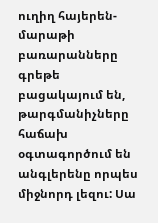ուղիղ հայերեն-մարաթի բառարանները գրեթե բացակայում են, թարգմանիչները հաճախ օգտագործում են անգլերենը որպես միջնորդ լեզու: Սա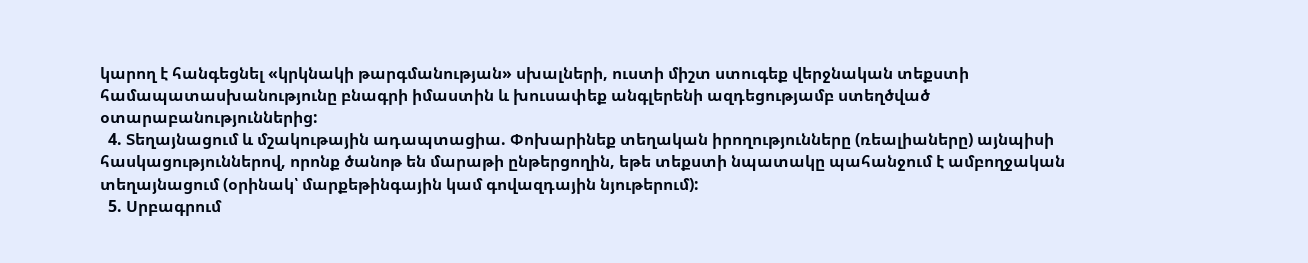կարող է հանգեցնել «կրկնակի թարգմանության» սխալների, ուստի միշտ ստուգեք վերջնական տեքստի համապատասխանությունը բնագրի իմաստին և խուսափեք անգլերենի ազդեցությամբ ստեղծված օտարաբանություններից:
  4. Տեղայնացում և մշակութային ադապտացիա. Փոխարինեք տեղական իրողությունները (ռեալիաները) այնպիսի հասկացություններով, որոնք ծանոթ են մարաթի ընթերցողին, եթե տեքստի նպատակը պահանջում է ամբողջական տեղայնացում (օրինակ՝ մարքեթինգային կամ գովազդային նյութերում):
  5. Սրբագրում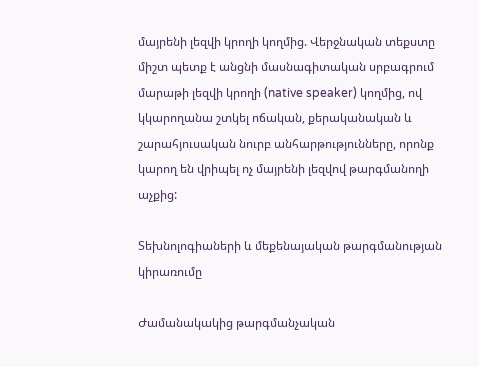մայրենի լեզվի կրողի կողմից. Վերջնական տեքստը միշտ պետք է անցնի մասնագիտական սրբագրում մարաթի լեզվի կրողի (native speaker) կողմից, ով կկարողանա շտկել ոճական, քերականական և շարահյուսական նուրբ անհարթությունները, որոնք կարող են վրիպել ոչ մայրենի լեզվով թարգմանողի աչքից:

Տեխնոլոգիաների և մեքենայական թարգմանության կիրառումը

Ժամանակակից թարգմանչական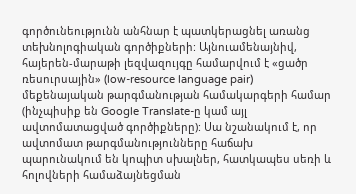գործունեությունն անհնար է պատկերացնել առանց տեխնոլոգիական գործիքների: Այնուամենայնիվ, հայերեն-մարաթի լեզվազույգը համարվում է «ցածր ռեսուրսային» (low-resource language pair) մեքենայական թարգմանության համակարգերի համար (ինչպիսիք են Google Translate-ը կամ այլ ավտոմատացված գործիքները): Սա նշանակում է, որ ավտոմատ թարգմանությունները հաճախ պարունակում են կոպիտ սխալներ, հատկապես սեռի և հոլովների համաձայնեցման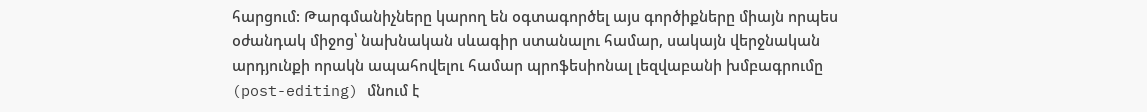հարցում: Թարգմանիչները կարող են օգտագործել այս գործիքները միայն որպես օժանդակ միջոց՝ նախնական սևագիր ստանալու համար, սակայն վերջնական արդյունքի որակն ապահովելու համար պրոֆեսիոնալ լեզվաբանի խմբագրումը (post-editing) մնում է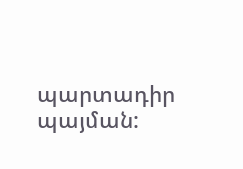պարտադիր պայման: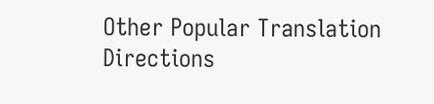Other Popular Translation Directions